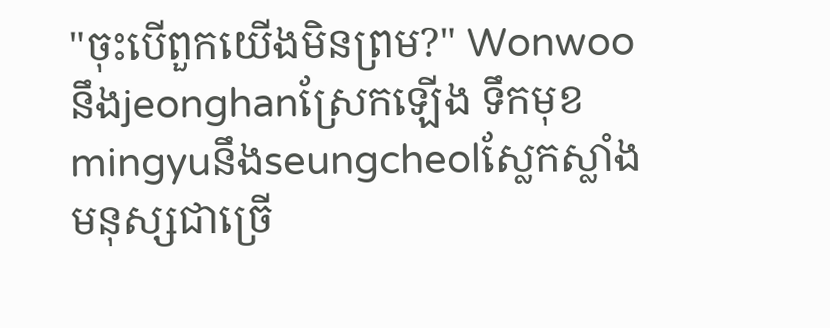"ចុះបើពួកយើងមិនព្រម?" Wonwooនឹងjeonghanស្រែកឡើង ទឹកមុខmingyuនឹងseungcheolស្លែកស្លាំង មនុស្សជាច្រើ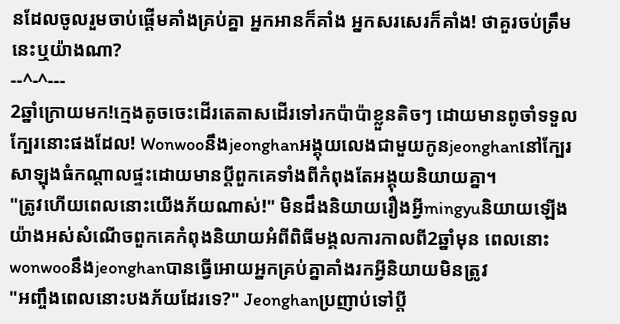នដែលចូលរួមចាប់ផ្ដើមគាំងគ្រប់គ្នា អ្នកអានក៏គាំង អ្នកសរសេរក៏គាំង! ថាគួរចប់ត្រឹមនេះឬយ៉ាងណា?
--^-^---
2ឆ្នាំក្រោយមក!ក្មេងតូចចេះដើរតេតាសដើរទៅរកប៉ាប៉ាខ្លួនតិចៗ ដោយមានពូចាំទទួលក្បែរនោះផងដែល! Wonwooនឹងjeonghanអង្គុយលេងជាមួយកូនjeonghanនៅក្បែរសាឡុងធំកណ្ដាលផ្ទះដោយមានប្ដីពួកគេទាំងពីកំពុងតែអង្គុយនិយាយគ្នា។
"ត្រូវហើយពេលនោះយើងភ័យណាស់!" មិនដឹងនិយាយរឿងអ្វីmingyuនិយាយឡើងយ៉ាងអស់សំណើចពួកគេកំពុងនិយាយអំពីពិធីមង្គលការកាលពី2ឆ្នាំមុន ពេលនោះwonwooនឹងjeonghanបានធ្វើអោយអ្នកគ្រប់គ្នាគាំងរកអ្វីនិយាយមិនត្រូវ
"អញ្ចឹងពេលនោះបងភ័យដែរទេ?" Jeonghanប្រញាប់ទៅប្ដី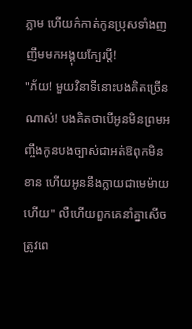ភ្លាម ហើយក៌កាត់កូនប្រុសទាំងញញឹមមកអង្គុយក្បែរប្ដី!
"ភ័យ! មួយវិនាទីនោះបងគិតច្រើនណាស់! បងគិតថាបើអូនមិនព្រមអញ្ចឹងកូនបងច្បាស់ជាអត់ឱពុកមិនខាន ហើយអូននឹងក្លាយជាមេម៉ាយហើយ" លឺហើយពួកគេនាំគ្នាសើច ត្រូវពេ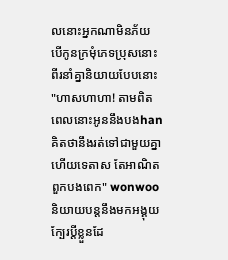លនោះអ្នកណាមិនភ័យ បើកូនក្រមុំភេទប្រុសនោះពីរនាំគ្នានិយាយបែបនោះ
"ហាសហាហា! តាមពិតពេលនោះអូននឹងបងhanគិតថានឹងរត់ទៅជាមួយគ្នាហើយទេតាស តែអាណិតពួកបងពេក" wonwooនិយាយបន្តនឹងមកអង្គុយក្បែរប្ដីខ្លួនដែ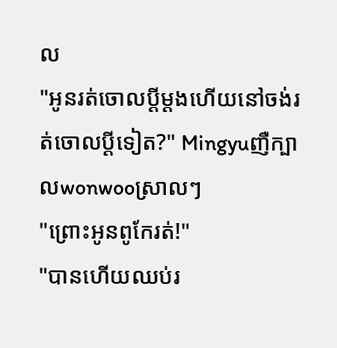ល
"អូនរត់ចោលប្ដីម្ដងហើយនៅចង់រត់ចោលប្ដីទៀត?" Mingyuញឺក្បាលwonwooស្រាលៗ
"ព្រោះអូនពូកែរត់!"
"បានហើយឈប់រ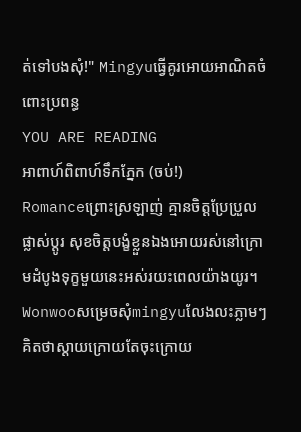ត់ទៅបងសុំ!" Mingyuធ្វើគូរអោយអាណិតចំពោះប្រពន្ធ
YOU ARE READING
អាពាហ៍ពិពាហ៍ទឹកភ្នែក (ចប់!)
Romanceព្រោះស្រឡាញ់ គ្មានចិត្តប្រែប្រួលផ្លាស់ប្ដូរ សុខចិត្តបង្ខំខ្លួនឯងអោយរស់នៅក្រោមដំបូងទុក្ខមួយនេះអស់រយះពេលយ៉ាងយូរ។ Wonwooសម្រេចសុំmingyuលែងលះភ្លាមៗ គិតថាស្ដាយក្រោយតែចុះក្រោយ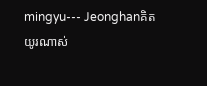mingyu--- Jeonghanគិតយូរណាស់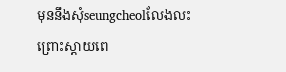មុននឹងសុំseungcheolលែងលះព្រោះស្ដាយពេ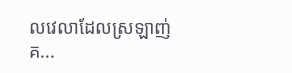លវេលាដែលស្រឡាញ់គ...